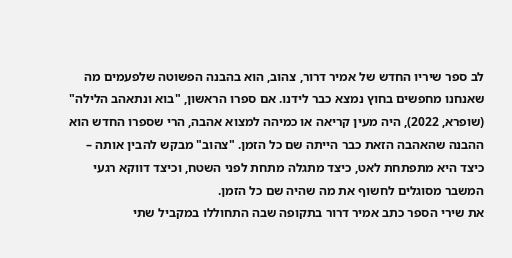לב ספר שיריו החדש של אמיר דרור, צהוב, הוא בהבנה הפשוטה שלפעמים מה שאנחנו מחפשים בחוץ נמצא כבר לידנו. אם ספרו הראשון, "בוא ונתאהב הלילה" (שופרא, 2022), היה מעין קריאה או כמיהה למצוא אהבה, הרי שספרו החדש הוא ההבנה שהאהבה הזאת כבר הייתה שם כל הזמן. "צהוב" מבקש להבין אותה – כיצד היא מתפתחת לאט, כיצד מתגלה מתחת לפני השטח, וכיצד דווקא רגעי המשבר מסוגלים לחשוף את מה שהיה שם כל הזמן.
את שירי הספר כתב אמיר דרור בתקופה שבה התחוללו במקביל שתי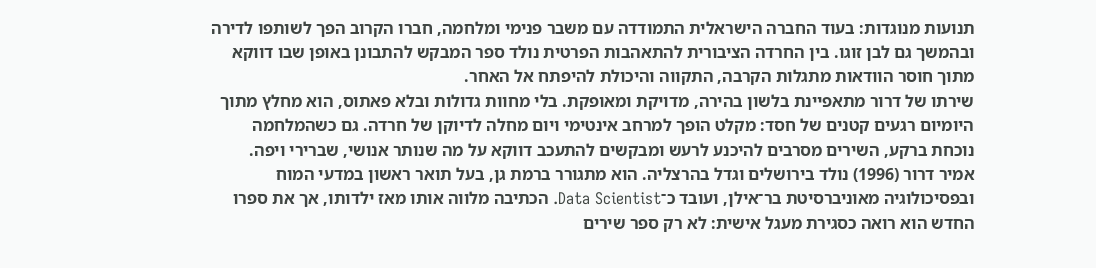תנועות מנוגדות: בעוד החברה הישראלית התמודדה עם משבר פנימי ומלחמה, חברו הקרוב הפך לשותפו לדירה ובהמשך גם לבן זוגו. בין החרדה הציבורית להתאהבות הפרטית נולד ספר המבקש להתבונן באופן שבו דווקא מתוך חוסר הוודאות מתגלות הקרבה, התקווה והיכולת להיפתח אל האחר.
שירתו של דרור מתאפיינת בלשון בהירה, מדויקת ומאופקת. בלי מחוות גדולות ובלא פאתוס, הוא מחלץ מתוך היומיום רגעים קטנים של חסד: מקלט הופך למרחב אינטימי ויום מחלה לדיוקן של חרדה. גם כשהמלחמה נוכחת ברקע, השירים מסרבים להיכנע לרעש ומבקשים להתעכב דווקא על מה שנותר אנושי, שברירי ויפה.
אמיר דרור (1996) נולד בירושלים וגדל בהרצליה. הוא מתגורר ברמת גן, בעל תואר ראשון במדעי המוח ובפסיכולוגיה מאוניברסיטת בר־אילן, ועובד כ־Data Scientist. הכתיבה מלווה אותו מאז ילדותו, אך את ספרו החדש הוא רואה כסגירת מעגל אישית: לא רק ספר שירים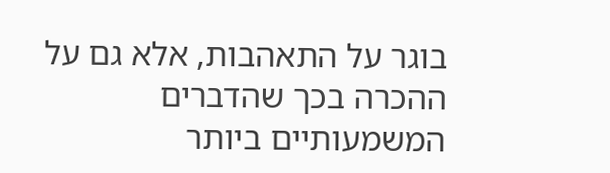בוגר על התאהבות, אלא גם על ההכרה בכך שהדברים המשמעותיים ביותר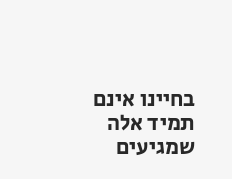בחיינו אינם תמיד אלה שמגיעים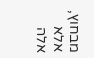מבחוץ, אלא אלה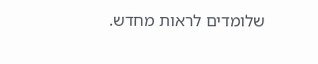שלומדים לראות מחדש.